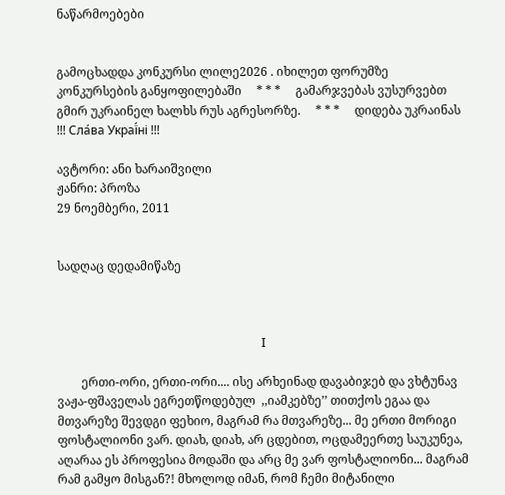ნაწარმოებები


გამოცხადდა კონკურსი ლილე2026 . იხილეთ ფორუმზე კონკურსების განყოფილებაში     * * *     გამარჯვებას ვუსურვებთ გმირ უკრაინელ ხალხს რუს აგრესორზე.     * * *     დიდება უკრაინას !!! Сла́ва Украї́ні !!!

ავტორი: ანი ხარაიშვილი
ჟანრი: პროზა
29 ნოემბერი, 2011


სადღაც დედამიწაზე



                                                                    I

        ერთი-ორი, ერთი-ორი.... ისე არხეინად დავაბიჯებ და ვხტუნავ ვაჟა-ფშაველას ეგრეთწოდებულ  ,,იამკებზე’’ თითქოს ეგაა და მთვარეზე შევდგი ფეხიო, მაგრამ რა მთვარეზე... მე ერთი მორიგი ფოსტალიონი ვარ. დიახ, დიახ, არ ცდებით, ოცდამეერთე საუკუნეა, აღარაა ეს პროფესია მოდაში და არც მე ვარ ფოსტალიონი... მაგრამ რამ გამყო მისგან?! მხოლოდ იმან, რომ ჩემი მიტანილი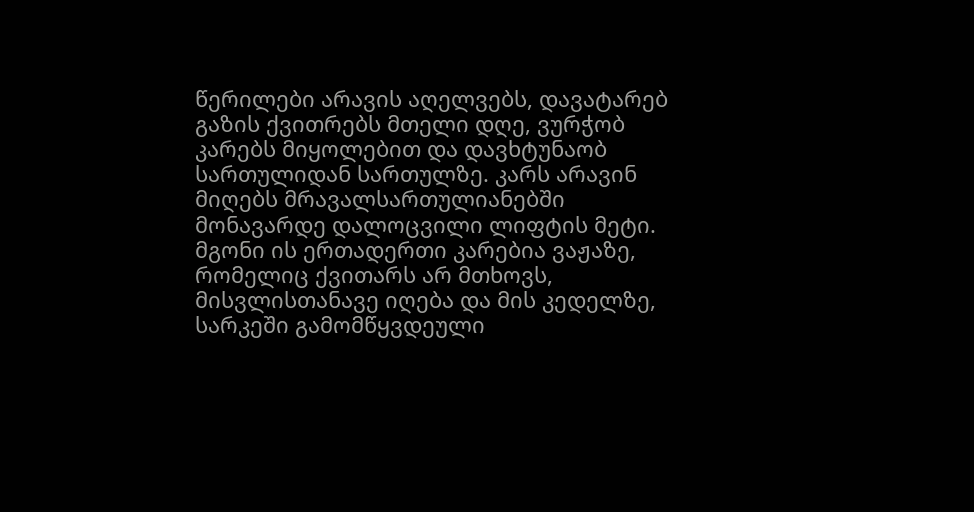წერილები არავის აღელვებს, დავატარებ გაზის ქვითრებს მთელი დღე, ვურჭობ კარებს მიყოლებით და დავხტუნაობ სართულიდან სართულზე. კარს არავინ მიღებს მრავალსართულიანებში მონავარდე დალოცვილი ლიფტის მეტი. მგონი ის ერთადერთი კარებია ვაჟაზე, რომელიც ქვითარს არ მთხოვს, მისვლისთანავე იღება და მის კედელზე, სარკეში გამომწყვდეული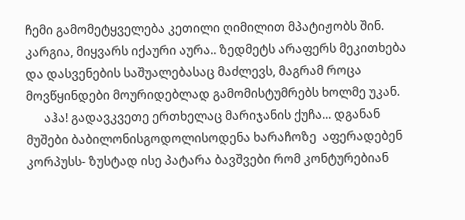ჩემი გამომეტყველება კეთილი ღიმილით მპატიჟობს შინ. კარგია, მიყვარს იქაური აურა.. ზედმეტს არაფერს მეკითხება და დასვენების საშუალებასაც მაძლევს, მაგრამ როცა მოვწყინდები მოურიდებლად გამომისტუმრებს ხოლმე უკან.
      აჰა! გადავკვეთე ერთხელაც მარიჯანის ქუჩა... დგანან მუშები ბაბილონისგოდოლისოდენა ხარაჩოზე  აფერადებენ კორპუსს- ზუსტად ისე პატარა ბავშვები რომ კონტურებიან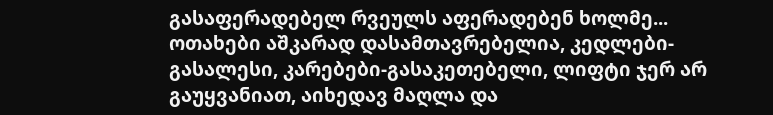გასაფერადებელ რვეულს აფერადებენ ხოლმე... ოთახები აშკარად დასამთავრებელია, კედლები-გასალესი, კარებები-გასაკეთებელი, ლიფტი ჯერ არ გაუყვანიათ, აიხედავ მაღლა და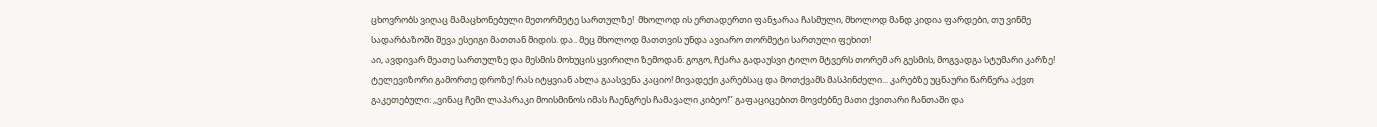ცხოვრობს ვიღაც მამაცხონებული მეთორმეტე სართულზე!  მხოლოდ ის ერთადერთი ფანჯარაა ჩასმული, მხოლოდ მანდ კიდია ფარდები, თუ ვინმე სადარბაზოში შევა ესეიგი მათთან მიდის. და.. მეც მხოლოდ მათთვის უნდა ავიარო თორმეტი სართული ფეხით!
აი, ავდივარ მეათე სართულზე და მესმის მოხუცის ყვირილი ზემოდან: გოგო, ჩქარა გადაუსვი ტილო მტვერს თორემ არ გესმის, მოგვადგა სტუმარი კარზე! ტელევიზორი გამორთე დროზე! რას იტყვიან ახლა გაასვენა კაციო! მივადექი კარებსაც და მოთქვამს მასპინძელი... კარებზე უცნაური წარწერა აქვთ გაკეთებული: ,,ვინაც ჩემი ლაპარაკი მოისმინოს იმას ჩაენგრეს ჩამავალი კიბეო!’’ გაფაციცებით მოვძებნე მათი ქვითარი ჩანთაში და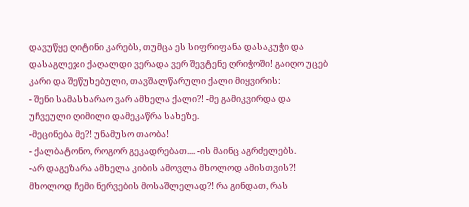დავუწყე ღიტინი კარებს, თუმცა ეს სიფრიფანა დასაკუჭი და დასაგლეჯი ქაღალდი ვერადა ვერ შევტენე ღრიჭოში! გაიღო უცებ კარი და შეწუხებული, თავშალწარული ქალი მიყვირის:
- შენი სამასხარაო ვარ ამხელა ქალი?! -მე გამიკვირდა და უჩვეული ღიმილი დამეკაწრა სახეზე.
-მეცინება მე?! უნამუსო თაობა!
- ქალბატონო, როგორ გეკადრებათ.... -ის მაინც აგრძელებს.
-არ დაგეზარა ამხელა კიბის ამოვლა მხოლოდ ამისთვის?! მხოლოდ ჩემი ნერვების მოსაშლელად?! რა გინდათ, რას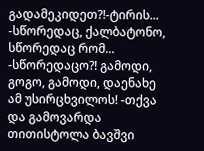გადამეკიდეთ?!-ტირის...
-სწორედაც, ქალბატონო, სწორედაც რომ...
-სწორედაცო?! გამოდი, გოგო, გამოდი, დაენახე ამ უსირცხვილოს! -თქვა და გამოვარდა თითისტოლა ბავშვი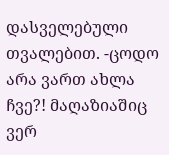დასველებული თვალებით. -ცოდო არა ვართ ახლა ჩვე?! მაღაზიაშიც ვერ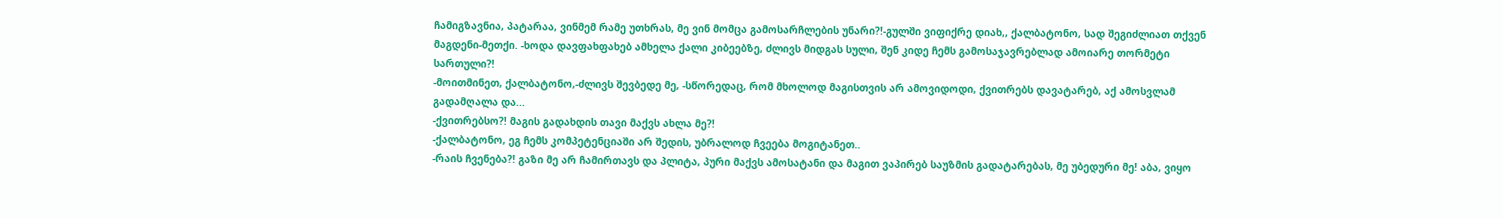ჩამიგზავნია, პატარაა, ვინმემ რამე უთხრას, მე ვინ მომცა გამოსარჩლების უნარი?!-გულში ვიფიქრე დიახ,, ქალბატონო, სად შეგიძლიათ თქვენ მაგდენი-მეთქი. -ხოდა დავფახფახებ ამხელა ქალი კიბეებზე, ძლივს მიდგას სული, შენ კიდე ჩემს გამოსაჯავრებლად ამოიარე თორმეტი სართული?!
-მოითმინეთ, ქალბატონო,-ძლივს შევბედე მე, -სწორედაც, რომ მხოლოდ მაგისთვის არ ამოვიდოდი, ქვითრებს დავატარებ, აქ ამოსვლამ გადამღალა და...
-ქვითრებსო?! მაგის გადახდის თავი მაქვს ახლა მე?!
-ქალბატონო, ეგ ჩემს კომპეტენციაში არ შედის, უბრალოდ ჩვეება მოგიტანეთ..
-რაის ჩვენება?! გაზი მე არ ჩამირთავს და პლიტა, პური მაქვს ამოსატანი და მაგით ვაპირებ საუზმის გადატარებას, მე უბედური მე! აბა, ვიყო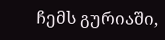ჩემს გურიაში,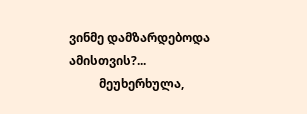ვინმე დამზარდებოდა ამისთვის?...
          მეუხერხულა,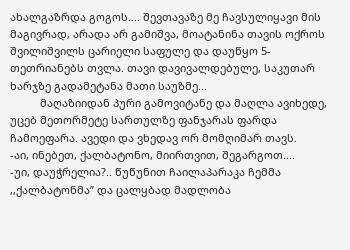ახალგაზრდა გოგოს.... შევთავაზე მე ჩავსულიყავი მის მაგივრად, არადა არ გამიშვა, მოატანინა თავის ოქროს შვილიშვილს ცარიელი საფულე და დაუწყო 5-თეთრიანებს თვლა. თავი დავივალდებულე, საკუთარ ხარჯზე გადამეტანა მათი საუზმე...
          მაღაზიიდან პური გამოვიტანე და მაღლა ავიხედე, უცებ მეთორმეტე სართულზე ფანჯარას ფარდა ჩამოეფარა. ავედი და ვხედავ ორ მომღიმარ თავს.
-აი, ინებეთ, ქალბატონო, მიირთვით, შეგარგოთ....
-უი, დაუჭრელია?.. წუწუნით ჩაილაპარაკა ჩემმა ,,ქალბატონმა’’ და ცალყბად მადლობა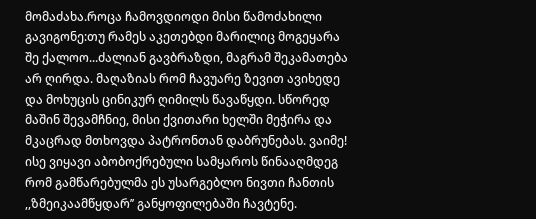მომაძახა.როცა ჩამოვდიოდი მისი წამოძახილი გავიგონე:თუ რამეს აკეთებდი მარილიც მოგეყარა შე ქალოო...ძალიან გავბრაზდი, მაგრამ შეკამათება არ ღირდა. მაღაზიას რომ ჩავუარე ზევით ავიხედე და მოხუცის ცინიკურ ღიმილს წავაწყდი. სწორედ მაშინ შევამჩნიე, მისი ქვითარი ხელში მეჭირა და მკაცრად მთხოვდა პატრონთან დაბრუნებას. ვაიმე! ისე ვიყავი აბობოქრებული სამყაროს წინააღმდეგ რომ გამწარებულმა ეს უსარგებლო ნივთი ჩანთის ,,ზმეიკაამწყდარ’’ განყოფილებაში ჩავტენე.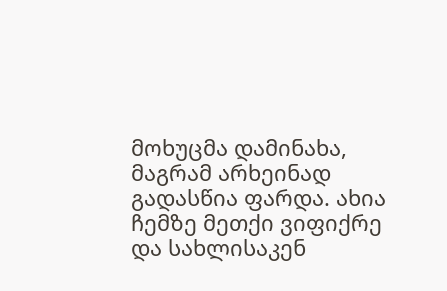მოხუცმა დამინახა, მაგრამ არხეინად გადასწია ფარდა. ახია ჩემზე მეთქი ვიფიქრე და სახლისაკენ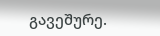გავეშურე.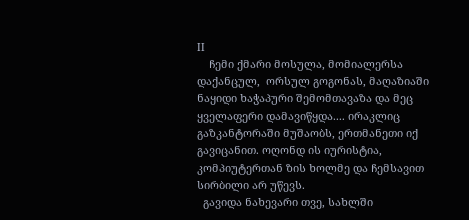II
    ჩემი ქმარი მოსულა, მომიალერსა დაქანცულ,  ორსულ გოგონას, მაღაზიაში ნაყიდი ხაჭაპური შემომთავაზა და მეც ყველაფერი დამავიწყდა.... ირაკლიც გაზკანტორაში მუშაობს, ერთმანეთი იქ გავიცანით. ოღონდ ის იურისტია, კომპიუტერთან ზის ხოლმე და ჩემსავით სირბილი არ უწევს.
  გავიდა ნახევარი თვე, სახლში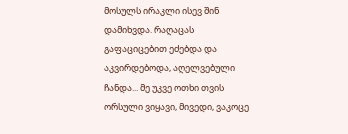მოსულს ირაკლი ისევ შინ დამიხვდა. რაღაცას გაფაციცებით ეძებდა და აკვირდებოდა, აღელვებული ჩანდა... მე უკვე ოთხი თვის ორსული ვიყავი, მივედი, ვაკოცე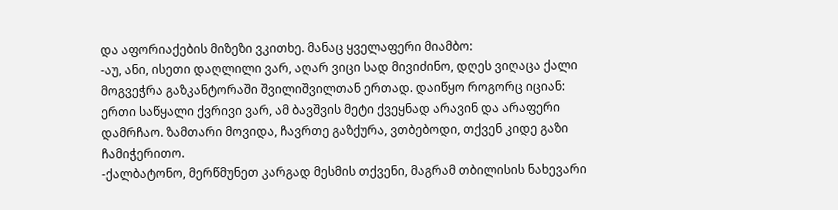და აფორიაქების მიზეზი ვკითხე. მანაც ყველაფერი მიამბო:
-აუ, ანი, ისეთი დაღლილი ვარ, აღარ ვიცი სად მივიძინო, დღეს ვიღაცა ქალი მოგვეჭრა გაზკანტორაში შვილიშვილთან ერთად. დაიწყო როგორც იციან: ერთი საწყალი ქვრივი ვარ, ამ ბავშვის მეტი ქვეყნად არავინ და არაფერი დამრჩაო. ზამთარი მოვიდა, ჩავრთე გაზქურა, ვთბებოდი, თქვენ კიდე გაზი ჩამიჭერითო.
-ქალბატონო, მერწმუნეთ კარგად მესმის თქვენი, მაგრამ თბილისის ნახევარი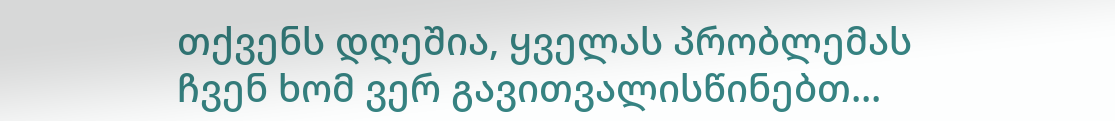თქვენს დღეშია, ყველას პრობლემას ჩვენ ხომ ვერ გავითვალისწინებთ...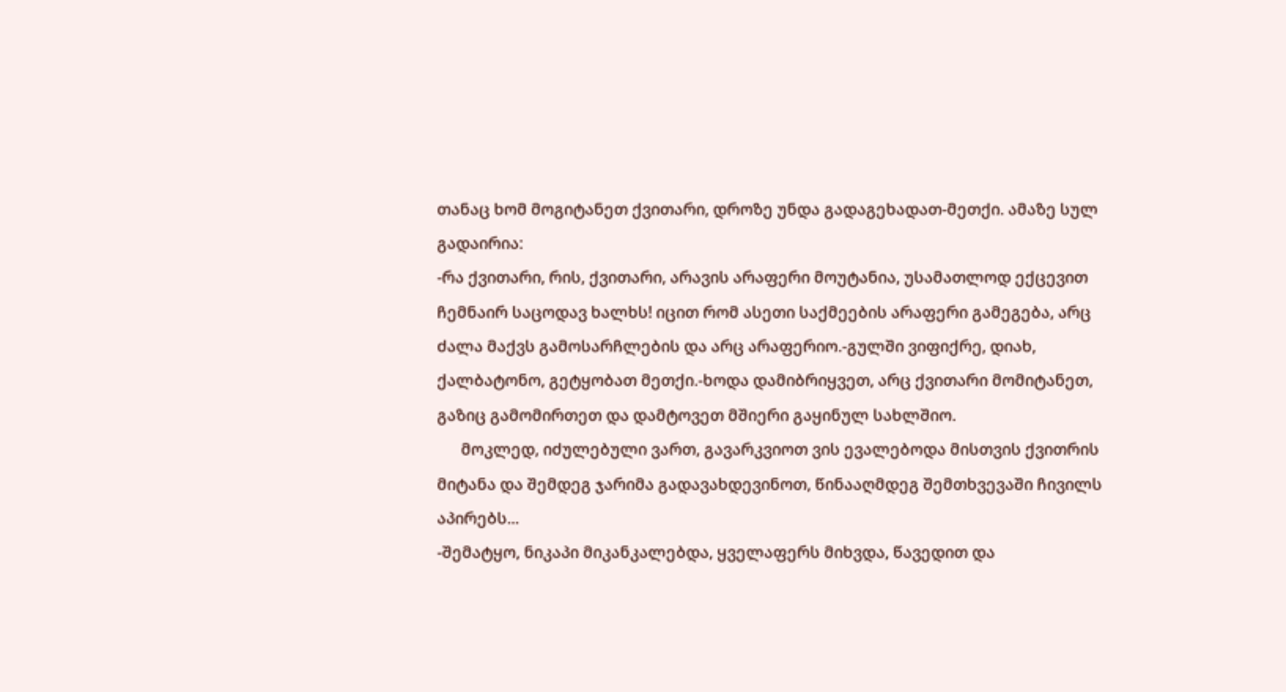თანაც ხომ მოგიტანეთ ქვითარი, დროზე უნდა გადაგეხადათ-მეთქი. ამაზე სულ გადაირია:
-რა ქვითარი, რის, ქვითარი, არავის არაფერი მოუტანია, უსამათლოდ ექცევით ჩემნაირ საცოდავ ხალხს! იცით რომ ასეთი საქმეების არაფერი გამეგება, არც ძალა მაქვს გამოსარჩლების და არც არაფერიო.-გულში ვიფიქრე, დიახ, ქალბატონო, გეტყობათ მეთქი.-ხოდა დამიბრიყვეთ, არც ქვითარი მომიტანეთ, გაზიც გამომირთეთ და დამტოვეთ მშიერი გაყინულ სახლშიო.
      მოკლედ, იძულებული ვართ, გავარკვიოთ ვის ევალებოდა მისთვის ქვითრის მიტანა და შემდეგ ჯარიმა გადავახდევინოთ, წინააღმდეგ შემთხვევაში ჩივილს აპირებს...
-შემატყო, ნიკაპი მიკანკალებდა, ყველაფერს მიხვდა, წავედით და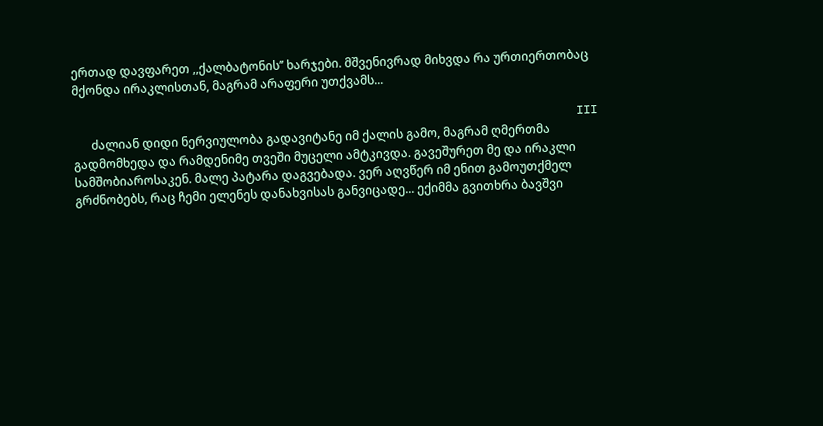ერთად დავფარეთ ,,ქალბატონის’’ ხარჯები. მშვენივრად მიხვდა რა ურთიერთობაც მქონდა ირაკლისთან, მაგრამ არაფერი უთქვამს...

                                                                        III
      ძალიან დიდი ნერვიულობა გადავიტანე იმ ქალის გამო, მაგრამ ღმერთმა გადმომხედა და რამდენიმე თვეში მუცელი ამტკივდა. გავეშურეთ მე და ირაკლი სამშობიაროსაკენ. მალე პატარა დაგვებადა. ვერ აღვწერ იმ ენით გამოუთქმელ გრძნობებს, რაც ჩემი ელენეს დანახვისას განვიცადე... ექიმმა გვითხრა ბავშვი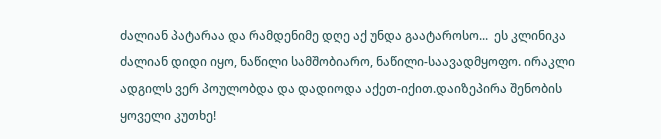ძალიან პატარაა და რამდენიმე დღე აქ უნდა გაატაროსო...  ეს კლინიკა ძალიან დიდი იყო, ნაწილი სამშობიარო, ნაწილი-საავადმყოფო. ირაკლი ადგილს ვერ პოულობდა და დადიოდა აქეთ-იქით.დაიზეპირა შენობის ყოველი კუთხე!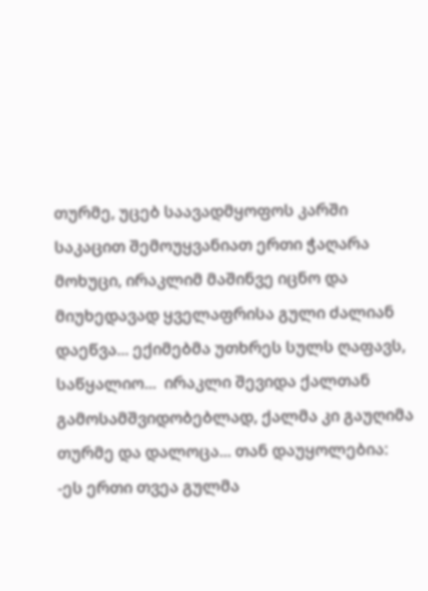თურმე, უცებ საავადმყოფოს კარში საკაცით შემოუყვანიათ ერთი ჭაღარა მოხუცი, ირაკლიმ მაშინვე იცნო და მიუხედავად ყველაფრისა გული ძალიან დაეწვა... ექიმებმა უთხრეს სულს ღაფავს, საწყალიო...  ირაკლი შევიდა ქალთან გამოსამშვიდობებლად, ქალმა კი გაუღიმა თურმე და დალოცა... თან დაუყოლებია:
-ეს ერთი თვეა გულმა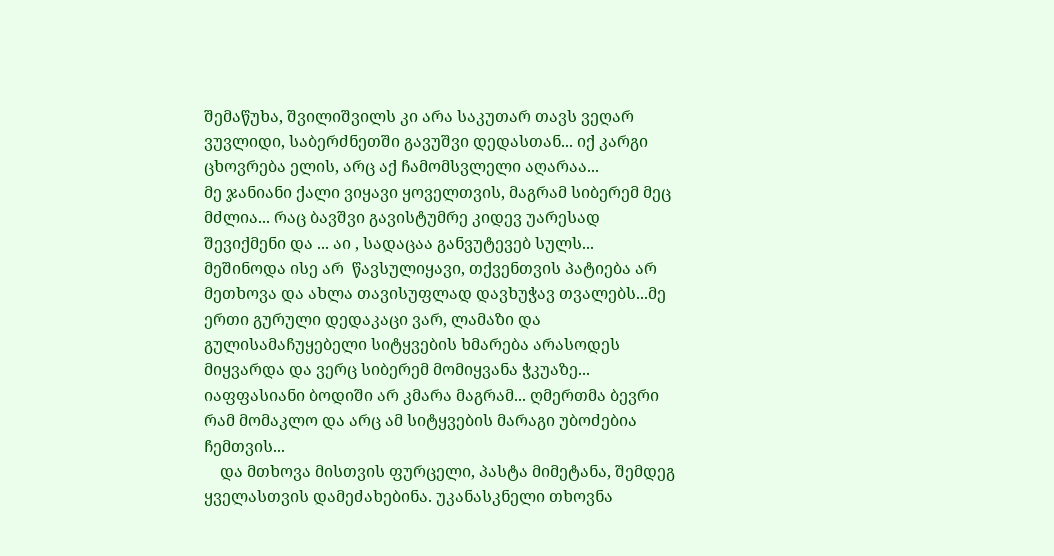შემაწუხა, შვილიშვილს კი არა საკუთარ თავს ვეღარ ვუვლიდი, საბერძნეთში გავუშვი დედასთან... იქ კარგი ცხოვრება ელის, არც აქ ჩამომსვლელი აღარაა...
მე ჯანიანი ქალი ვიყავი ყოველთვის, მაგრამ სიბერემ მეც მძლია... რაც ბავშვი გავისტუმრე კიდევ უარესად შევიქმენი და ... აი , სადაცაა განვუტევებ სულს... მეშინოდა ისე არ  წავსულიყავი, თქვენთვის პატიება არ მეთხოვა და ახლა თავისუფლად დავხუჭავ თვალებს...მე ერთი გურული დედაკაცი ვარ, ლამაზი და გულისამაჩუყებელი სიტყვების ხმარება არასოდეს მიყვარდა და ვერც სიბერემ მომიყვანა ჭკუაზე... იაფფასიანი ბოდიში არ კმარა მაგრამ... ღმერთმა ბევრი რამ მომაკლო და არც ამ სიტყვების მარაგი უბოძებია ჩემთვის...
    და მთხოვა მისთვის ფურცელი, პასტა მიმეტანა, შემდეგ ყველასთვის დამეძახებინა. უკანასკნელი თხოვნა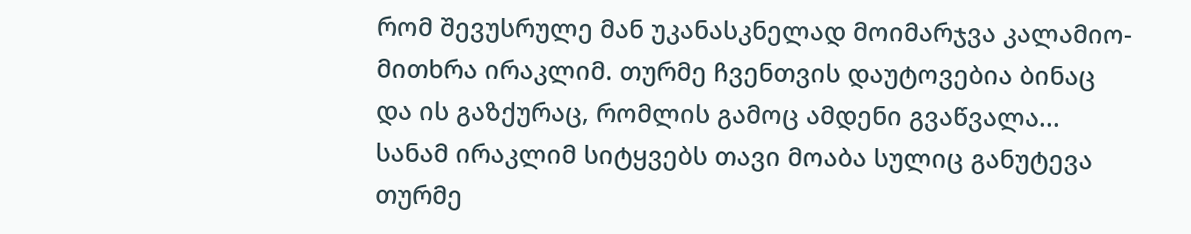რომ შევუსრულე მან უკანასკნელად მოიმარჯვა კალამიო-მითხრა ირაკლიმ. თურმე ჩვენთვის დაუტოვებია ბინაც და ის გაზქურაც, რომლის გამოც ამდენი გვაწვალა... სანამ ირაკლიმ სიტყვებს თავი მოაბა სულიც განუტევა თურმე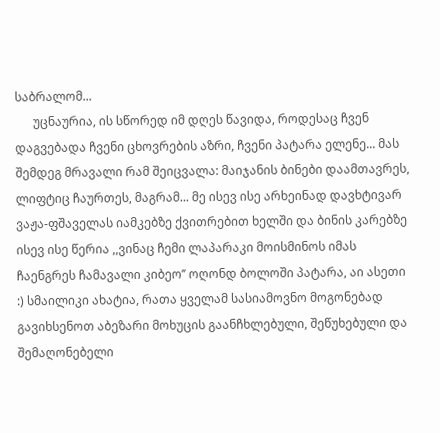საბრალომ...
      უცნაურია, ის სწორედ იმ დღეს წავიდა, როდესაც ჩვენ დაგვებადა ჩვენი ცხოვრების აზრი, ჩვენი პატარა ელენე... მას შემდეგ მრავალი რამ შეიცვალა: მაიჯანის ბინები დაამთავრეს, ლიფტიც ჩაურთეს, მაგრამ... მე ისევ ისე არხეინად დავხტივარ ვაჟა-ფშაველას იამკებზე ქვითრებით ხელში და ბინის კარებზე ისევ ისე წერია ,,ვინაც ჩემი ლაპარაკი მოისმინოს იმას ჩაენგრეს ჩამავალი კიბეო’’ ოღონდ ბოლოში პატარა, აი ასეთი :) სმაილიკი ახატია, რათა ყველამ სასიამოვნო მოგონებად გავიხსენოთ აბეზარი მოხუცის გაანჩხლებული, შეწუხებული და შემაღონებელი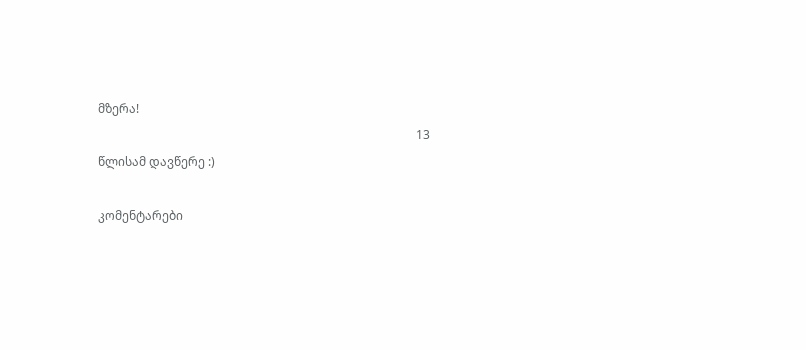მზერა!
                                                                                                          13 წლისამ დავწერე :)

კომენტარები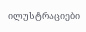ილუსტრაციები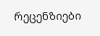რეცენზიები